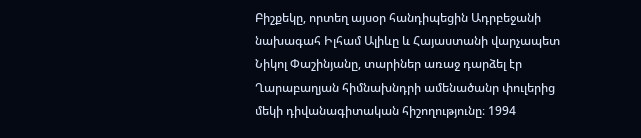Բիշքեկը, որտեղ այսօր հանդիպեցին Ադրբեջանի նախագահ Իլհամ Ալիևը և Հայաստանի վարչապետ Նիկոլ Փաշինյանը, տարիներ առաջ դարձել էր Ղարաբաղյան հիմնախնդրի ամենածանր փուլերից մեկի դիվանագիտական հիշողությունը։ 1994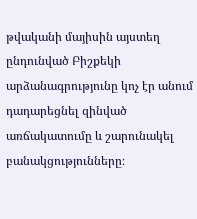թվականի մայիսին այստեղ ընդունված Բիշքեկի արձանագրությունը կոչ էր անում դադարեցնել զինված առճակատումը և շարունակել բանակցությունները։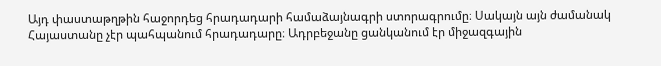Այդ փաստաթղթին հաջորդեց հրադադարի համաձայնագրի ստորագրումը։ Սակայն այն ժամանակ Հայաստանը չէր պահպանում հրադադարը։ Ադրբեջանը ցանկանում էր միջազգային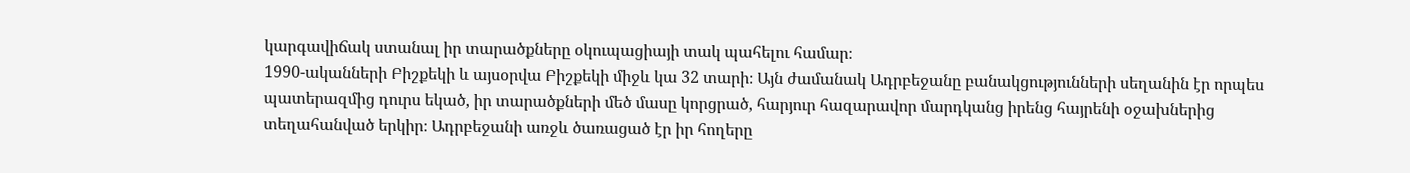կարգավիճակ ստանալ իր տարածքները օկուպացիայի տակ պահելու համար։
1990-ականների Բիշքեկի և այսօրվա Բիշքեկի միջև կա 32 տարի։ Այն ժամանակ Ադրբեջանը բանակցությունների սեղանին էր որպես պատերազմից դուրս եկած, իր տարածքների մեծ մասը կորցրած, հարյուր հազարավոր մարդկանց իրենց հայրենի օջախներից տեղահանված երկիր։ Ադրբեջանի առջև ծառացած էր իր հողերը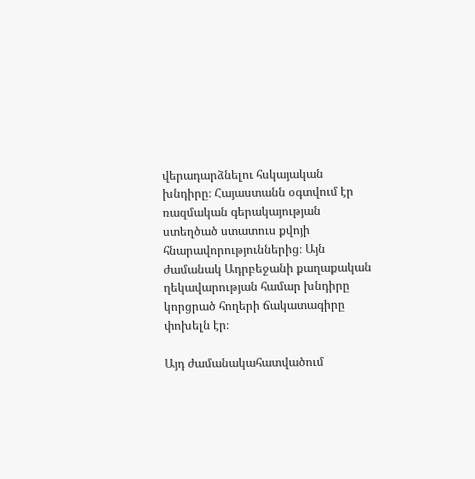վերադարձնելու հսկայական խնդիրը։ Հայաստանն օգտվում էր ռազմական գերակայության ստեղծած ստատուս քվոյի հնարավորություններից։ Այն ժամանակ Ադրբեջանի քաղաքական ղեկավարության համար խնդիրը կորցրած հողերի ճակատագիրը փոխելն էր։

Այդ ժամանակահատվածում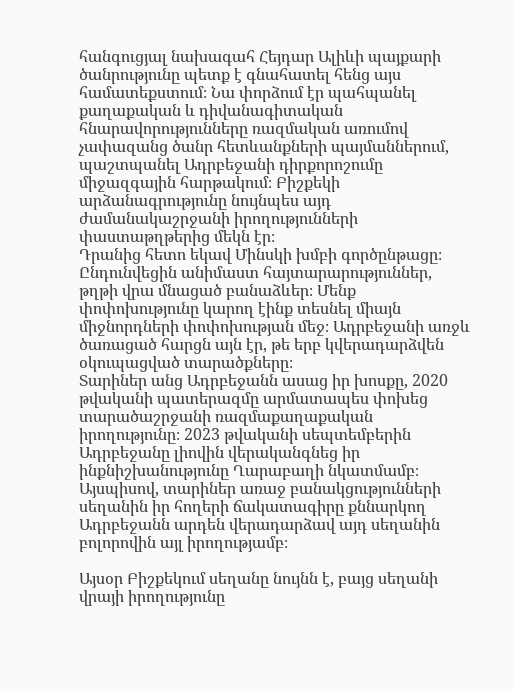հանգուցյալ նախագահ Հեյդար Ալիևի պայքարի ծանրությունը պետք է գնահատել հենց այս համատեքստում։ Նա փորձում էր պահպանել քաղաքական և դիվանագիտական հնարավորությունները ռազմական առումով չափազանց ծանր հետևանքների պայմաններում, պաշտպանել Ադրբեջանի դիրքորոշումը միջազգային հարթակում։ Բիշքեկի արձանագրությունը նույնպես այդ ժամանակաշրջանի իրողությունների փաստաթղթերից մեկն էր։
Դրանից հետո եկավ Մինսկի խմբի գործընթացը։ Ընդունվեցին անիմաստ հայտարարություններ, թղթի վրա մնացած բանաձևեր։ Մենք փոփոխությունը կարող էինք տեսնել միայն միջնորդների փոփոխության մեջ։ Ադրբեջանի առջև ծառացած հարցն այն էր, թե երբ կվերադարձվեն օկուպացված տարածքները։
Տարիներ անց Ադրբեջանն ասաց իր խոսքը, 2020 թվականի պատերազմը արմատապես փոխեց տարածաշրջանի ռազմաքաղաքական իրողությունը։ 2023 թվականի սեպտեմբերին Ադրբեջանը լիովին վերականգնեց իր ինքնիշխանությունը Ղարաբաղի նկատմամբ։
Այսպիսով, տարիներ առաջ բանակցությունների սեղանին իր հողերի ճակատագիրը քննարկող Ադրբեջանն արդեն վերադարձավ այդ սեղանին բոլորովին այլ իրողությամբ։

Այսօր Բիշքեկում սեղանը նույնն է, բայց սեղանի վրայի իրողությունը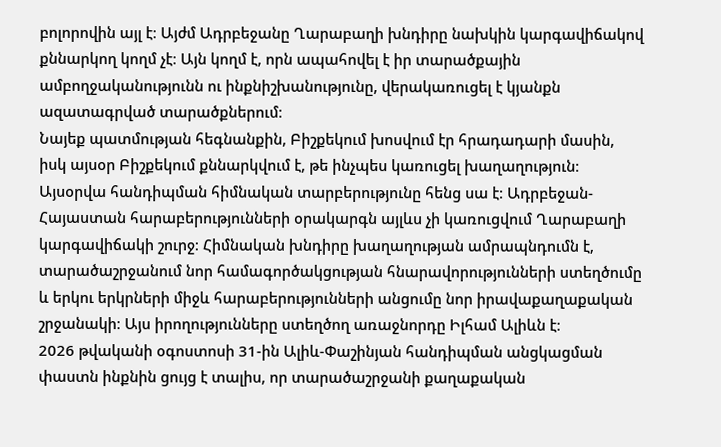բոլորովին այլ է։ Այժմ Ադրբեջանը Ղարաբաղի խնդիրը նախկին կարգավիճակով քննարկող կողմ չէ։ Այն կողմ է, որն ապահովել է իր տարածքային ամբողջականությունն ու ինքնիշխանությունը, վերակառուցել է կյանքն ազատագրված տարածքներում։
Նայեք պատմության հեգնանքին, Բիշքեկում խոսվում էր հրադադարի մասին, իսկ այսօր Բիշքեկում քննարկվում է, թե ինչպես կառուցել խաղաղություն։ Այսօրվա հանդիպման հիմնական տարբերությունը հենց սա է։ Ադրբեջան-Հայաստան հարաբերությունների օրակարգն այլևս չի կառուցվում Ղարաբաղի կարգավիճակի շուրջ։ Հիմնական խնդիրը խաղաղության ամրապնդումն է, տարածաշրջանում նոր համագործակցության հնարավորությունների ստեղծումը և երկու երկրների միջև հարաբերությունների անցումը նոր իրավաքաղաքական շրջանակի։ Այս իրողությունները ստեղծող առաջնորդը Իլհամ Ալիևն է։
2026 թվականի օգոստոսի 31-ին Ալիև-Փաշինյան հանդիպման անցկացման փաստն ինքնին ցույց է տալիս, որ տարածաշրջանի քաղաքական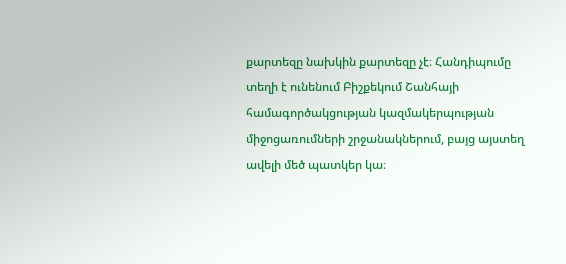քարտեզը նախկին քարտեզը չէ։ Հանդիպումը տեղի է ունենում Բիշքեկում Շանհայի համագործակցության կազմակերպության միջոցառումների շրջանակներում, բայց այստեղ ավելի մեծ պատկեր կա։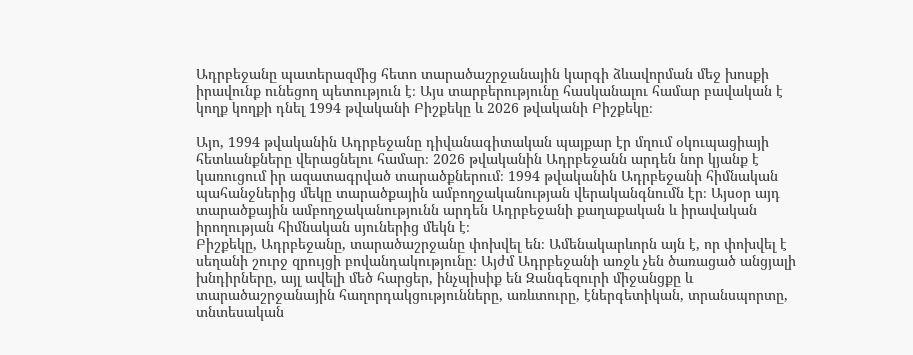Ադրբեջանը պատերազմից հետո տարածաշրջանային կարգի ձևավորման մեջ խոսքի իրավունք ունեցող պետություն է։ Այս տարբերությունը հասկանալու համար բավական է կողք կողքի դնել 1994 թվականի Բիշքեկը և 2026 թվականի Բիշքեկը։

Այո, 1994 թվականին Ադրբեջանը դիվանագիտական պայքար էր մղում օկուպացիայի հետևանքները վերացնելու համար։ 2026 թվականին Ադրբեջանն արդեն նոր կյանք է կառուցում իր ազատագրված տարածքներում։ 1994 թվականին Ադրբեջանի հիմնական պահանջներից մեկը տարածքային ամբողջականության վերականգնումն էր։ Այսօր այդ տարածքային ամբողջականությունն արդեն Ադրբեջանի քաղաքական և իրավական իրողության հիմնական սյուներից մեկն է։
Բիշքեկը, Ադրբեջանը, տարածաշրջանը փոխվել են։ Ամենակարևորն այն է, որ փոխվել է սեղանի շուրջ զրույցի բովանդակությունը։ Այժմ Ադրբեջանի առջև չեն ծառացած անցյալի խնդիրները, այլ ավելի մեծ հարցեր, ինչպիսիք են Զանգեզուրի միջանցքը և տարածաշրջանային հաղորդակցությունները, առևտուրը, էներգետիկան, տրանսպորտը, տնտեսական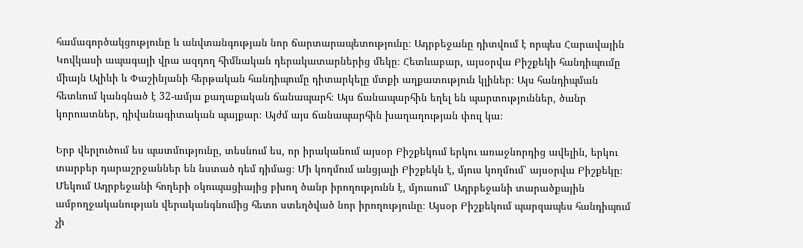համագործակցությունը և անվտանգության նոր ճարտարապետությունը։ Ադրբեջանը դիտվում է որպես Հարավային Կովկասի ապագայի վրա ազդող հիմնական դերակատարներից մեկը։ Հետևաբար, այսօրվա Բիշքեկի հանդիպումը միայն Ալիևի և Փաշինյանի հերթական հանդիպումը դիտարկելը մտքի աղքատություն կլիներ։ Այս հանդիպման հետևում կանգնած է 32-ամյա քաղաքական ճանապարհ։ Այս ճանապարհին եղել են պարտություններ, ծանր կորուստներ, դիվանագիտական պայքար։ Այժմ այս ճանապարհին խաղաղության փուլ կա։

Երբ վերլուծում ես պատմությունը, տեսնում ես, որ իրականում այսօր Բիշքեկում երկու առաջնորդից ավելին, երկու տարբեր դարաշրջաններ են նստած դեմ դիմաց։ Մի կողմում անցյալի Բիշքեկն է, մյուս կողմում՝ այսօրվա Բիշքեկը։
Մեկում Ադրբեջանի հողերի օկուպացիայից բխող ծանր իրողությունն է, մյուսում՝ Ադրբեջանի տարածքային ամբողջականության վերականգնումից հետո ստեղծված նոր իրողությունը։ Այսօր Բիշքեկում պարզապես հանդիպում չի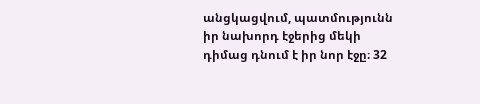անցկացվում, պատմությունն իր նախորդ էջերից մեկի դիմաց դնում է իր նոր էջը։ 32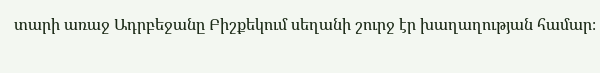տարի առաջ Ադրբեջանը Բիշքեկում սեղանի շուրջ էր խաղաղության համար։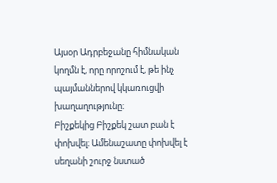Այսօր Ադրբեջանը հիմնական կողմն է, որը որոշում է, թե ինչ պայմաններով կկառուցվի խաղաղությունը։
Բիշքեկից Բիշքեկ շատ բան է փոխվել։ Ամենաշատը փոխվել է սեղանի շուրջ նստած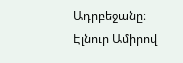Ադրբեջանը։
Էլնուր Ամիրով